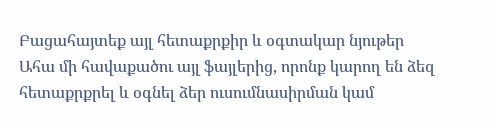Բացահայտեք այլ հետաքրքիր և օգտակար նյութեր
Ահա մի հավաքածու այլ ֆայլերից, որոնք կարող են ձեզ հետաքրքրել և օգնել ձեր ուսումնասիրման կամ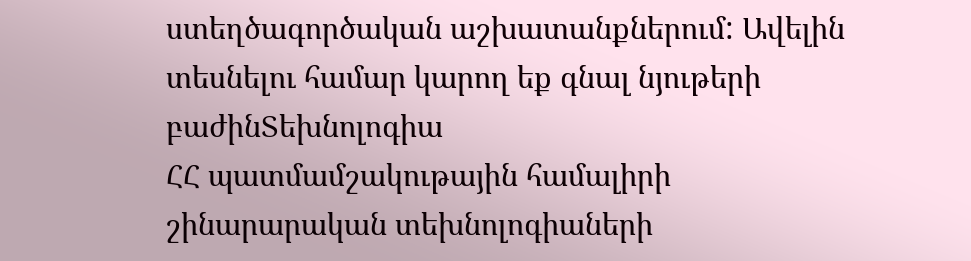ստեղծագործական աշխատանքներում: Ավելին տեսնելու համար կարող եք գնալ նյութերի բաժինՏեխնոլոգիա
ՀՀ պատմամշակութային համալիրի շինարարական տեխնոլոգիաների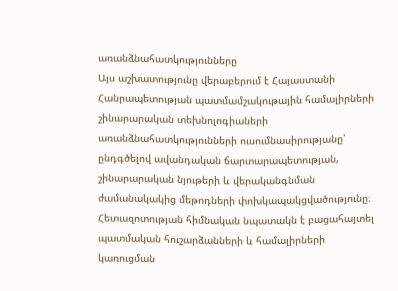առանձնահատկությունները
Այս աշխատությունը վերաբերում է Հայաստանի Հանրապետության պատմամշակութային համալիրների շինարարական տեխնոլոգիաների առանձնահատկությունների ուսումնասիրությանը՝ ընդգծելով ավանդական ճարտարապետության, շինարարական նյութերի և վերականգնման ժամանակակից մեթոդների փոխկապակցվածությունը։ Հետազոտության հիմնական նպատակն է բացահայտել պատմական հուշարձանների և համալիրների կառուցման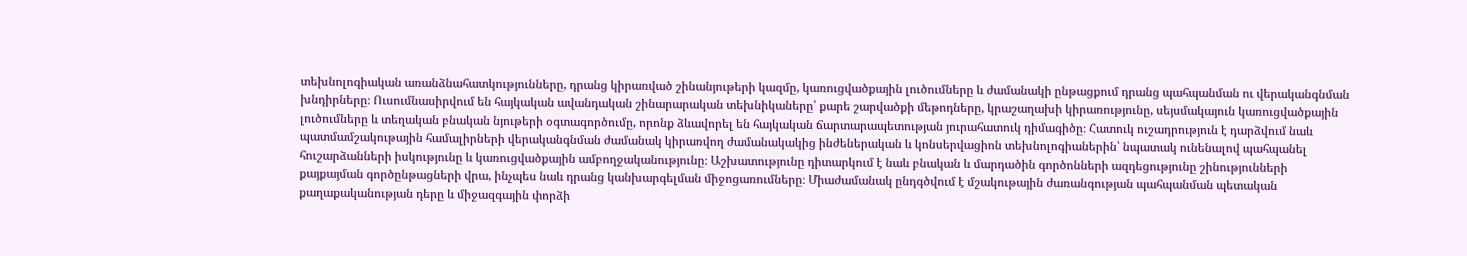տեխնոլոգիական առանձնահատկությունները, դրանց կիրառված շինանյութերի կազմը, կառուցվածքային լուծումները և ժամանակի ընթացքում դրանց պահպանման ու վերականգնման խնդիրները։ Ուսումնասիրվում են հայկական ավանդական շինարարական տեխնիկաները՝ քարե շարվածքի մեթոդները, կրաշաղախի կիրառությունը, սեյսմակայուն կառուցվածքային լուծումները և տեղական բնական նյութերի օգտագործումը, որոնք ձևավորել են հայկական ճարտարապետության յուրահատուկ դիմագիծը։ Հատուկ ուշադրություն է դարձվում նաև պատմամշակութային համալիրների վերականգնման ժամանակ կիրառվող ժամանակակից ինժեներական և կոնսերվացիոն տեխնոլոգիաներին՝ նպատակ ունենալով պահպանել հուշարձանների իսկությունը և կառուցվածքային ամբողջականությունը։ Աշխատությունը դիտարկում է նաև բնական և մարդածին գործոնների ազդեցությունը շինությունների քայքայման գործընթացների վրա, ինչպես նաև դրանց կանխարգելման միջոցառումները։ Միաժամանակ ընդգծվում է մշակութային ժառանգության պահպանման պետական քաղաքականության դերը և միջազգային փորձի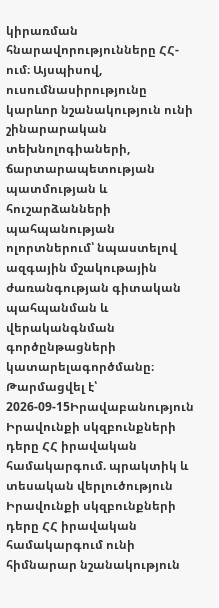կիրառման հնարավորությունները ՀՀ-ում։ Այսպիսով, ուսումնասիրությունը կարևոր նշանակություն ունի շինարարական տեխնոլոգիաների, ճարտարապետության պատմության և հուշարձանների պահպանության ոլորտներում՝ նպաստելով ազգային մշակութային ժառանգության գիտական պահպանման և վերականգնման գործընթացների կատարելագործմանը։
Թարմացվել է՝ 2026-09-15Իրավաբանություն
Իրավունքի սկզբունքների դերը ՀՀ իրավական համակարգում. պրակտիկ և տեսական վերլուծություն
Իրավունքի սկզբունքների դերը ՀՀ իրավական համակարգում ունի հիմնարար նշանակություն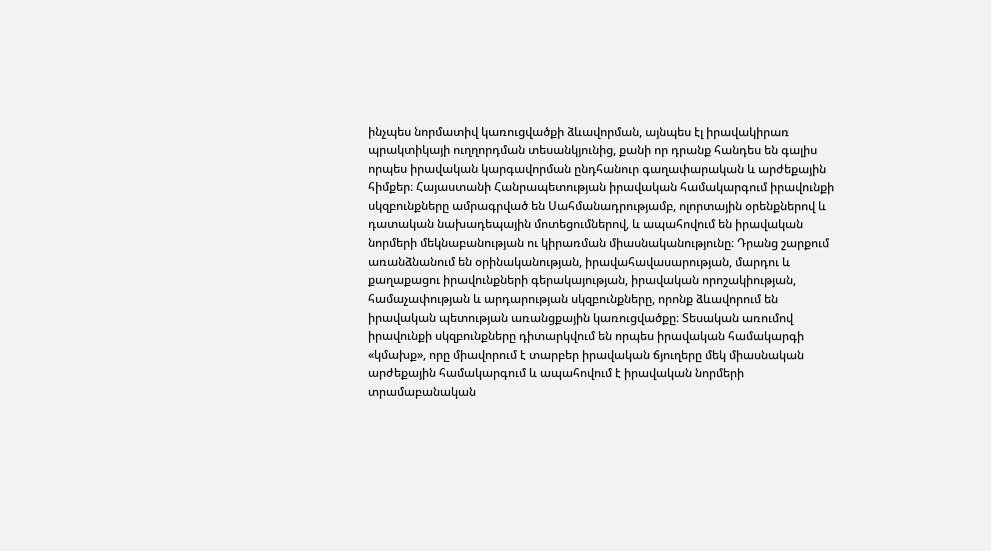ինչպես նորմատիվ կառուցվածքի ձևավորման, այնպես էլ իրավակիրառ պրակտիկայի ուղղորդման տեսանկյունից, քանի որ դրանք հանդես են գալիս որպես իրավական կարգավորման ընդհանուր գաղափարական և արժեքային հիմքեր։ Հայաստանի Հանրապետության իրավական համակարգում իրավունքի սկզբունքները ամրագրված են Սահմանադրությամբ, ոլորտային օրենքներով և դատական նախադեպային մոտեցումներով, և ապահովում են իրավական նորմերի մեկնաբանության ու կիրառման միասնականությունը։ Դրանց շարքում առանձնանում են օրինականության, իրավահավասարության, մարդու և քաղաքացու իրավունքների գերակայության, իրավական որոշակիության, համաչափության և արդարության սկզբունքները, որոնք ձևավորում են իրավական պետության առանցքային կառուցվածքը։ Տեսական առումով իրավունքի սկզբունքները դիտարկվում են որպես իրավական համակարգի «կմախք», որը միավորում է տարբեր իրավական ճյուղերը մեկ միասնական արժեքային համակարգում և ապահովում է իրավական նորմերի տրամաբանական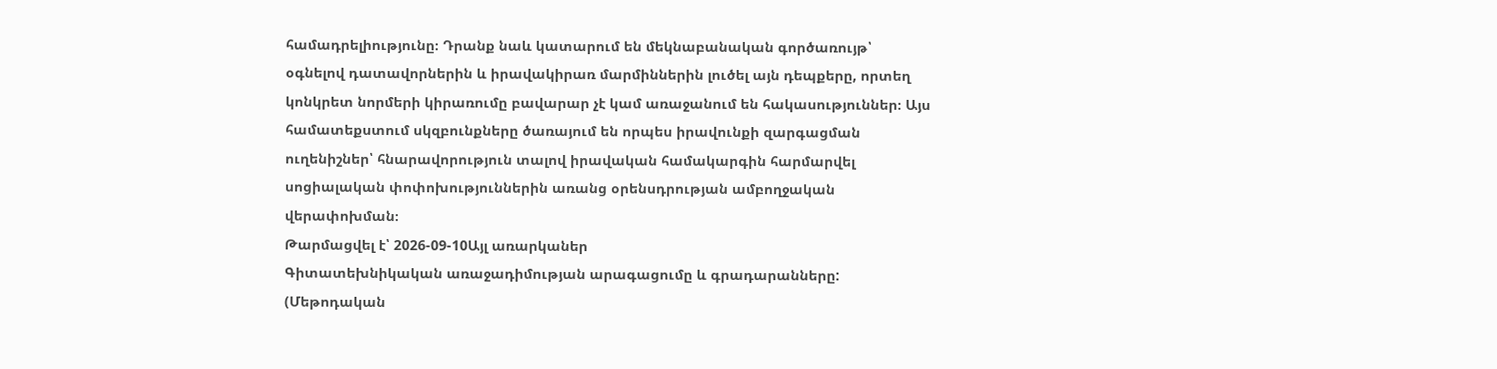համադրելիությունը։ Դրանք նաև կատարում են մեկնաբանական գործառույթ՝ օգնելով դատավորներին և իրավակիրառ մարմիններին լուծել այն դեպքերը, որտեղ կոնկրետ նորմերի կիրառումը բավարար չէ կամ առաջանում են հակասություններ։ Այս համատեքստում սկզբունքները ծառայում են որպես իրավունքի զարգացման ուղենիշներ՝ հնարավորություն տալով իրավական համակարգին հարմարվել սոցիալական փոփոխություններին առանց օրենսդրության ամբողջական վերափոխման։
Թարմացվել է՝ 2026-09-10Այլ առարկաներ
Գիտատեխնիկական առաջադիմության արագացումը և գրադարանները: (Մեթոդական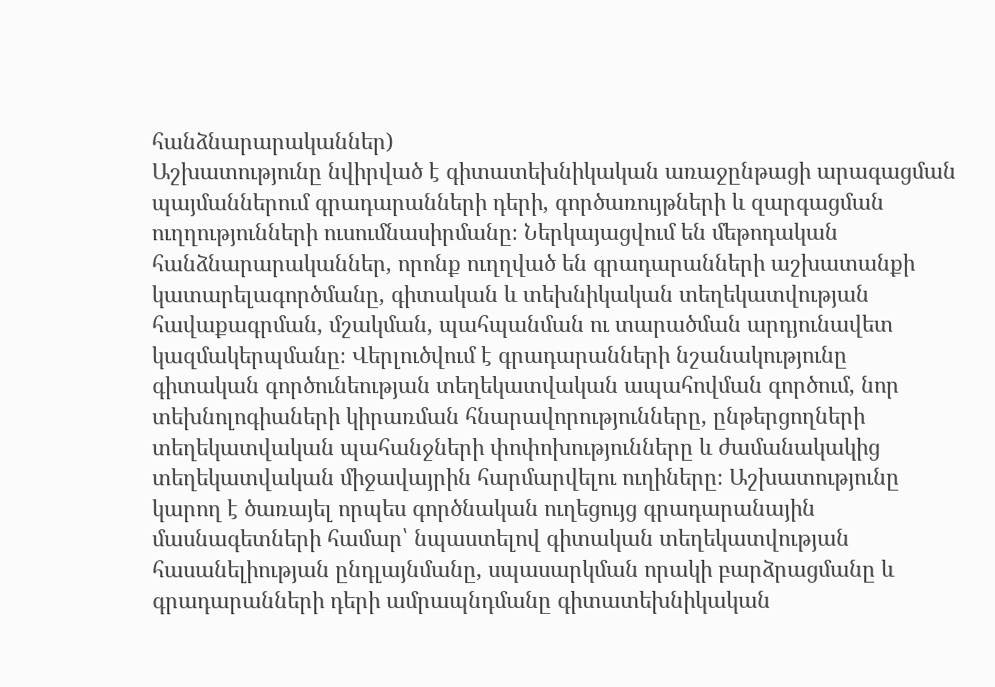հանձնարարականներ)
Աշխատությունը նվիրված է գիտատեխնիկական առաջընթացի արագացման պայմաններում գրադարանների դերի, գործառույթների և զարգացման ուղղությունների ուսումնասիրմանը։ Ներկայացվում են մեթոդական հանձնարարականներ, որոնք ուղղված են գրադարանների աշխատանքի կատարելագործմանը, գիտական և տեխնիկական տեղեկատվության հավաքագրման, մշակման, պահպանման ու տարածման արդյունավետ կազմակերպմանը։ Վերլուծվում է գրադարանների նշանակությունը գիտական գործունեության տեղեկատվական ապահովման գործում, նոր տեխնոլոգիաների կիրառման հնարավորությունները, ընթերցողների տեղեկատվական պահանջների փոփոխությունները և ժամանակակից տեղեկատվական միջավայրին հարմարվելու ուղիները։ Աշխատությունը կարող է ծառայել որպես գործնական ուղեցույց գրադարանային մասնագետների համար՝ նպաստելով գիտական տեղեկատվության հասանելիության ընդլայնմանը, սպասարկման որակի բարձրացմանը և գրադարանների դերի ամրապնդմանը գիտատեխնիկական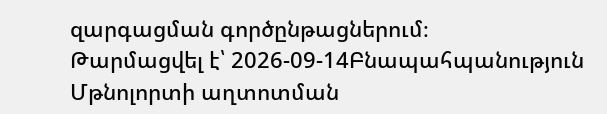զարգացման գործընթացներում։
Թարմացվել է՝ 2026-09-14Բնապահպանություն
Մթնոլորտի աղտոտման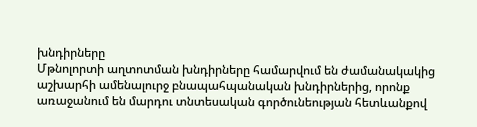խնդիրները
Մթնոլորտի աղտոտման խնդիրները համարվում են ժամանակակից աշխարհի ամենալուրջ բնապահպանական խնդիրներից, որոնք առաջանում են մարդու տնտեսական գործունեության հետևանքով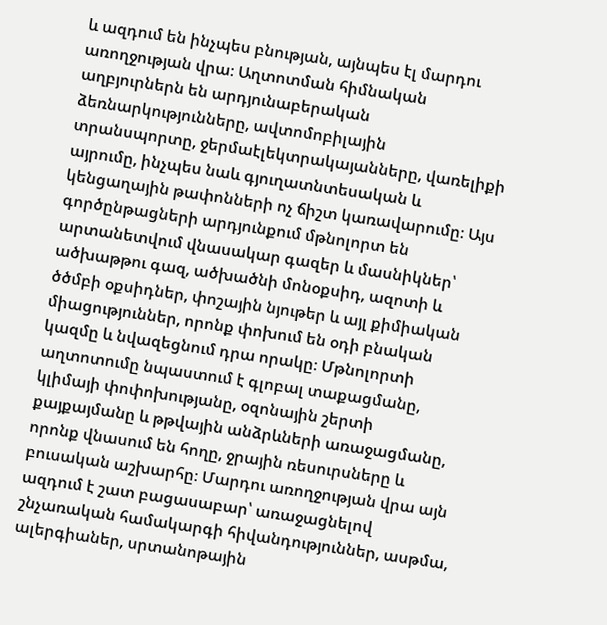և ազդում են ինչպես բնության, այնպես էլ մարդու առողջության վրա։ Աղտոտման հիմնական աղբյուրներն են արդյունաբերական ձեռնարկությունները, ավտոմոբիլային տրանսպորտը, ջերմաէլեկտրակայանները, վառելիքի այրումը, ինչպես նաև գյուղատնտեսական և կենցաղային թափոնների ոչ ճիշտ կառավարումը։ Այս գործընթացների արդյունքում մթնոլորտ են արտանետվում վնասակար գազեր և մասնիկներ՝ ածխաթթու գազ, ածխածնի մոնօքսիդ, ազոտի և ծծմբի օքսիդներ, փոշային նյութեր և այլ քիմիական միացություններ, որոնք փոխում են օդի բնական կազմը և նվազեցնում դրա որակը։ Մթնոլորտի աղտոտումը նպաստում է գլոբալ տաքացմանը, կլիմայի փոփոխությանը, օզոնային շերտի քայքայմանը և թթվային անձրևների առաջացմանը, որոնք վնասում են հողը, ջրային ռեսուրսները և բուսական աշխարհը։ Մարդու առողջության վրա այն ազդում է շատ բացասաբար՝ առաջացնելով շնչառական համակարգի հիվանդություններ, ասթմա, ալերգիաներ, սրտանոթային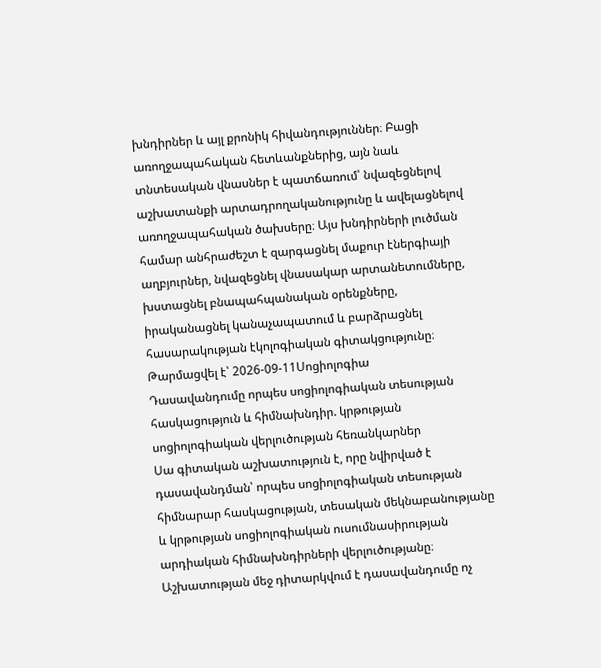խնդիրներ և այլ քրոնիկ հիվանդություններ։ Բացի առողջապահական հետևանքներից, այն նաև տնտեսական վնասներ է պատճառում՝ նվազեցնելով աշխատանքի արտադրողականությունը և ավելացնելով առողջապահական ծախսերը։ Այս խնդիրների լուծման համար անհրաժեշտ է զարգացնել մաքուր էներգիայի աղբյուրներ, նվազեցնել վնասակար արտանետումները, խստացնել բնապահպանական օրենքները, իրականացնել կանաչապատում և բարձրացնել հասարակության էկոլոգիական գիտակցությունը։
Թարմացվել է՝ 2026-09-11Սոցիոլոգիա
Դասավանդումը որպես սոցիոլոգիական տեսության հասկացություն և հիմնախնդիր. կրթության սոցիոլոգիական վերլուծության հեռանկարներ
Սա գիտական աշխատություն է, որը նվիրված է դասավանդման՝ որպես սոցիոլոգիական տեսության հիմնարար հասկացության, տեսական մեկնաբանությանը և կրթության սոցիոլոգիական ուսումնասիրության արդիական հիմնախնդիրների վերլուծությանը։ Աշխատության մեջ դիտարկվում է դասավանդումը ոչ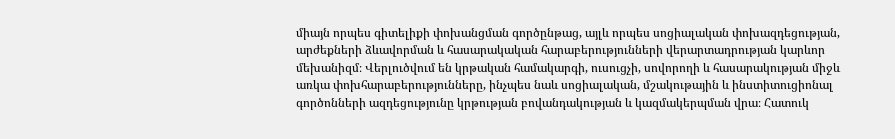միայն որպես գիտելիքի փոխանցման գործընթաց, այլև որպես սոցիալական փոխազդեցության, արժեքների ձևավորման և հասարակական հարաբերությունների վերարտադրության կարևոր մեխանիզմ։ Վերլուծվում են կրթական համակարգի, ուսուցչի, սովորողի և հասարակության միջև առկա փոխհարաբերությունները, ինչպես նաև սոցիալական, մշակութային և ինստիտուցիոնալ գործոնների ազդեցությունը կրթության բովանդակության և կազմակերպման վրա։ Հատուկ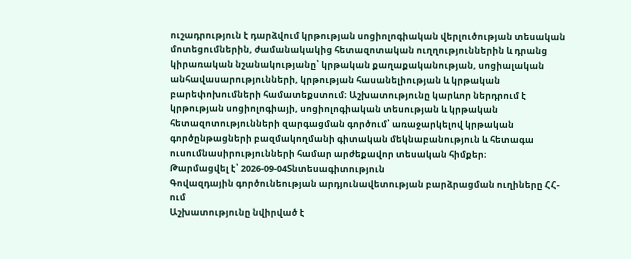ուշադրություն է դարձվում կրթության սոցիոլոգիական վերլուծության տեսական մոտեցումներին, ժամանակակից հետազոտական ուղղություններին և դրանց կիրառական նշանակությանը՝ կրթական քաղաքականության, սոցիալական անհավասարությունների, կրթության հասանելիության և կրթական բարեփոխումների համատեքստում։ Աշխատությունը կարևոր ներդրում է կրթության սոցիոլոգիայի, սոցիոլոգիական տեսության և կրթական հետազոտությունների զարգացման գործում՝ առաջարկելով կրթական գործընթացների բազմակողմանի գիտական մեկնաբանություն և հետագա ուսումնասիրությունների համար արժեքավոր տեսական հիմքեր։
Թարմացվել է՝ 2026-09-04Տնտեսագիտություն
Գովազդային գործունեության արդյունավետության բարձրացման ուղիները ՀՀ-ում
Աշխատությունը նվիրված է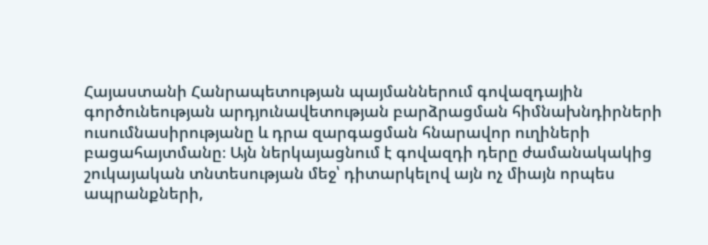Հայաստանի Հանրապետության պայմաններում գովազդային գործունեության արդյունավետության բարձրացման հիմնախնդիրների ուսումնասիրությանը և դրա զարգացման հնարավոր ուղիների բացահայտմանը։ Այն ներկայացնում է գովազդի դերը ժամանակակից շուկայական տնտեսության մեջ՝ դիտարկելով այն ոչ միայն որպես ապրանքների,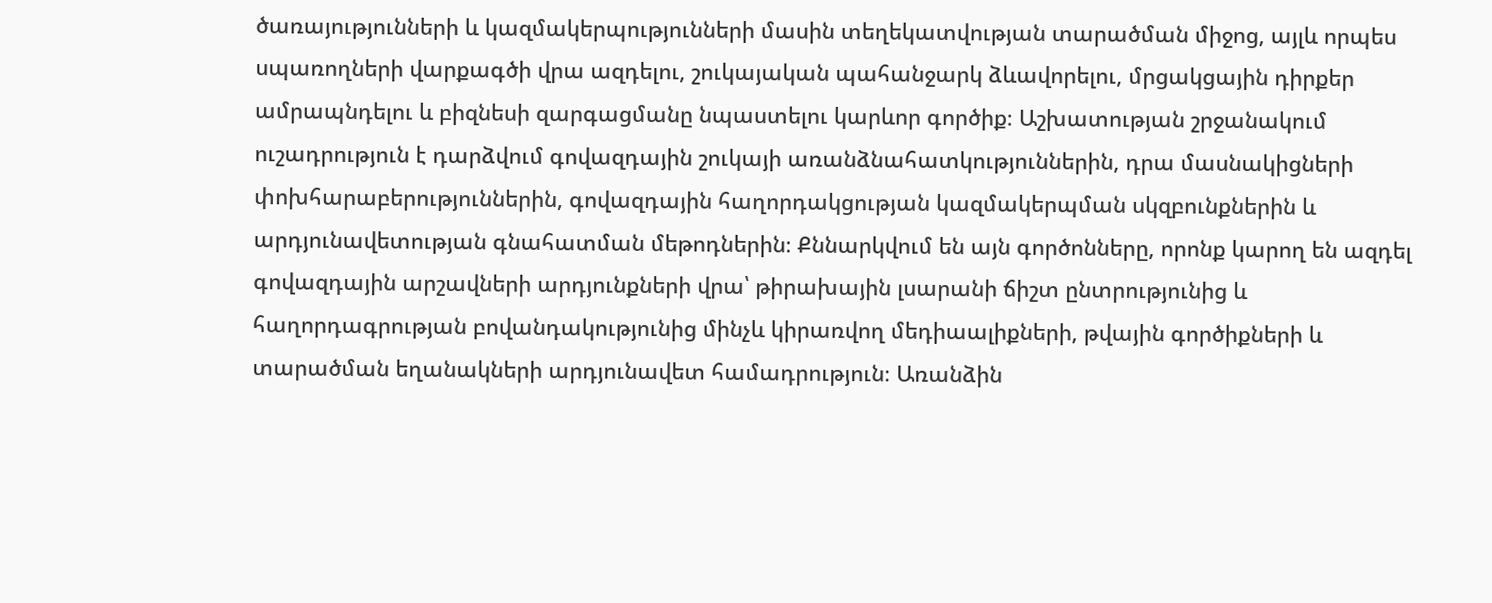ծառայությունների և կազմակերպությունների մասին տեղեկատվության տարածման միջոց, այլև որպես սպառողների վարքագծի վրա ազդելու, շուկայական պահանջարկ ձևավորելու, մրցակցային դիրքեր ամրապնդելու և բիզնեսի զարգացմանը նպաստելու կարևոր գործիք։ Աշխատության շրջանակում ուշադրություն է դարձվում գովազդային շուկայի առանձնահատկություններին, դրա մասնակիցների փոխհարաբերություններին, գովազդային հաղորդակցության կազմակերպման սկզբունքներին և արդյունավետության գնահատման մեթոդներին։ Քննարկվում են այն գործոնները, որոնք կարող են ազդել գովազդային արշավների արդյունքների վրա՝ թիրախային լսարանի ճիշտ ընտրությունից և հաղորդագրության բովանդակությունից մինչև կիրառվող մեդիաալիքների, թվային գործիքների և տարածման եղանակների արդյունավետ համադրություն։ Առանձին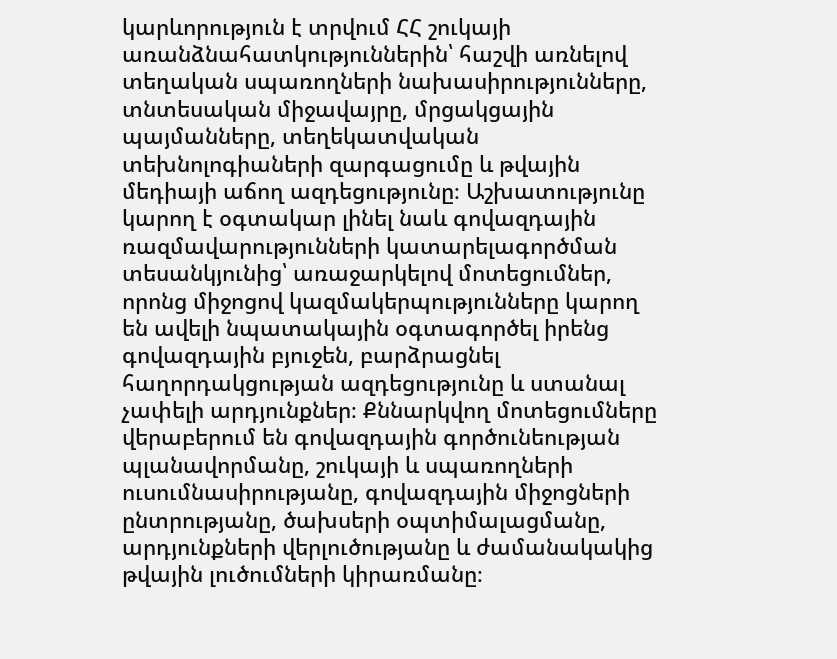կարևորություն է տրվում ՀՀ շուկայի առանձնահատկություններին՝ հաշվի առնելով տեղական սպառողների նախասիրությունները, տնտեսական միջավայրը, մրցակցային պայմանները, տեղեկատվական տեխնոլոգիաների զարգացումը և թվային մեդիայի աճող ազդեցությունը։ Աշխատությունը կարող է օգտակար լինել նաև գովազդային ռազմավարությունների կատարելագործման տեսանկյունից՝ առաջարկելով մոտեցումներ, որոնց միջոցով կազմակերպությունները կարող են ավելի նպատակային օգտագործել իրենց գովազդային բյուջեն, բարձրացնել հաղորդակցության ազդեցությունը և ստանալ չափելի արդյունքներ։ Քննարկվող մոտեցումները վերաբերում են գովազդային գործունեության պլանավորմանը, շուկայի և սպառողների ուսումնասիրությանը, գովազդային միջոցների ընտրությանը, ծախսերի օպտիմալացմանը, արդյունքների վերլուծությանը և ժամանակակից թվային լուծումների կիրառմանը։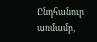Ընդհանուր առմամբ,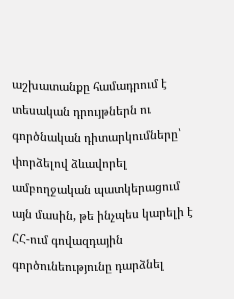աշխատանքը համադրում է տեսական դրույթներն ու գործնական դիտարկումները՝ փորձելով ձևավորել ամբողջական պատկերացում այն մասին, թե ինչպես կարելի է ՀՀ-ում գովազդային գործունեությունը դարձնել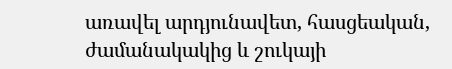առավել արդյունավետ, հասցեական, ժամանակակից և շուկայի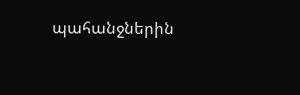պահանջներին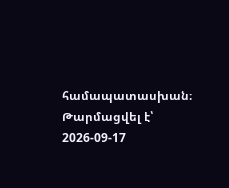համապատասխան։
Թարմացվել է՝ 2026-09-17